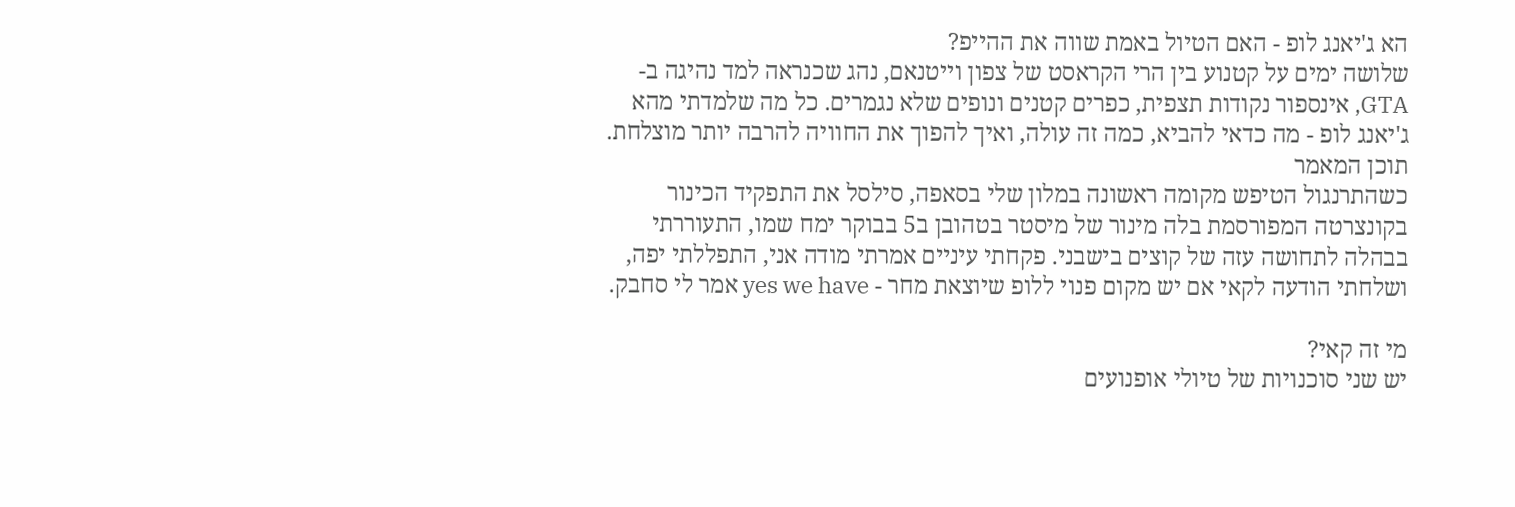הא ג'יאנג לופ - האם הטיול באמת שווה את ההייפ?
שלושה ימים על קטנוע בין הרי הקראסט של צפון וייטנאם, נהג שכנראה למד נהיגה ב-GTA, אינספור נקודות תצפית, כפרים קטנים ונופים שלא נגמרים. כל מה שלמדתי מהא ג'יאנג לופ - מה כדאי להביא, כמה זה עולה, ואיך להפוך את החוויה להרבה יותר מוצלחת.
תוכן המאמר
כשהתרנגול הטיפש מקומה ראשונה במלון שלי בסאפה, סילסל את התפקיד הכינור בקונצרטה המפורסמת בלה מינור של מיסטר בטהובן ב5 בבוקר ימח שמו, התעוררתי בבהלה לתחושה עזה של קוצים בישבני. פקחתי עיניים אמרתי מודה אני, התפללתי יפה, ושלחתי הודעה לקאי אם יש מקום פנוי ללופ שיוצאת מחר - yes we have אמר לי סחבק.

מי זה קאי?
יש שני סוכנויות של טיולי אופנועים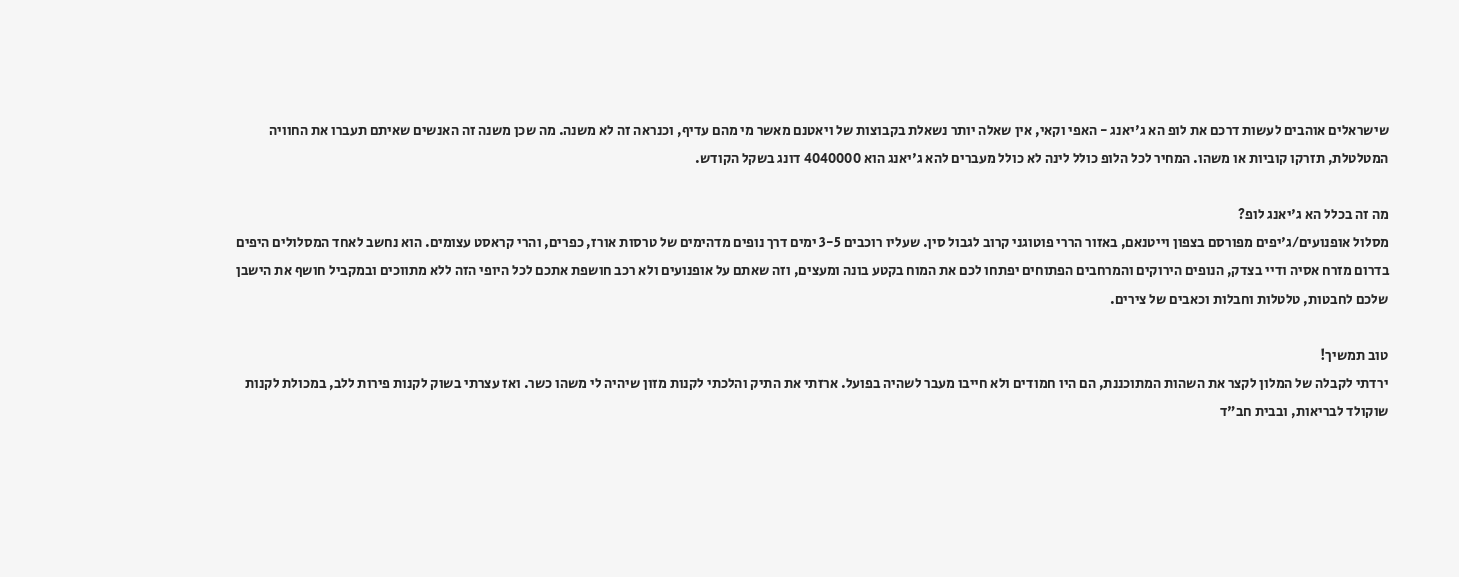שישראלים אוהבים לעשות דרכם את לופ הא ג'יאנג - האפי וקאי, אין שאלה יותר נשאלת בקבוצות של ויאטנם מאשר מי מהם עדיף, וכנראה זה לא משנה. מה שכן משנה זה האנשים שאיתם תעברו את החוויה המטלטלת, תזרקו קוביות או משהו. המחיר לכל הלופ כולל לינה לא כולל מעברים להא ג'יאנג הוא 4040000 דונג בשקל הקודש.

מה זה בכלל הא ג'יאנג לופ?
מסלול אופנועים/ג'יפים מפורסם בצפון וייטנאם, באזור הררי פוטוגני קרוב לגבול סין. שעליו רוכבים 3-5 ימים דרך נופים מדהימים של טרסות אורז, כפרים, והרי קראסט עצומים. הוא נחשב לאחד המסלולים היפים בדרום מזרח אסיה ודיי בצדק, הנופים הירוקים והמרחבים הפתוחים יפתחו לכם את המוח בקטע בונה ומעצים, וזה שאתם על אופנועים ולא רכב חושפת אתכם לכל היופי הזה ללא מתווכים ובמקביל חושף את הישבן שלכם לחבטות, טלטלות וחבלות וכאבים של צירים.

טוב תמשיך!
ירדתי לקבלה של המלון לקצר את השהות המתוכננת, הם היו חמודים ולא חייבו מעבר לשהיה בפועל. ארזתי את התיק והלכתי לקנות מזון שיהיה לי משהו כשר. ואז עצרתי בשוק לקנות פירות ללב, במכולת לקנות שוקולד לבריאות, ובבית חב"ד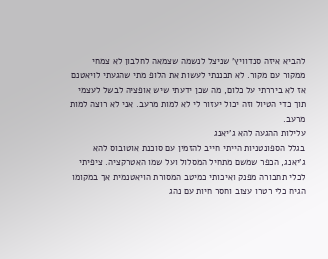להביא איזה סנדוויץ' שניצל לנשמה שצמאה לחלבון לא צמחי ממקור עם מקור. לא תכננתי לעשות את הלופ מתי שהגעתי לויאטנם אז לא ביררתי על כלום, מה שכן ידעתי שיש אופציה לבשל לעצמי תוך כדי הטיול וזה יכול יעזור לי לא למות מרעב. אני לא רוצה למות מרעב.
עלילות ההגעה להא ג'יאנג
בגלל הספונטניות הייתי חייב להזמין עם סוכנת אוטובוס להא ג'יאנג, הכפר שמשם מתחיל המסלול ועל שמו האטרקציה. ציפיתי לכלי תחבורה מפנק ואיכותי כמיטב המסורת הויאטנמית אך במקומו הגיח כלי רטרו עצוב וחסר חיות עם נהג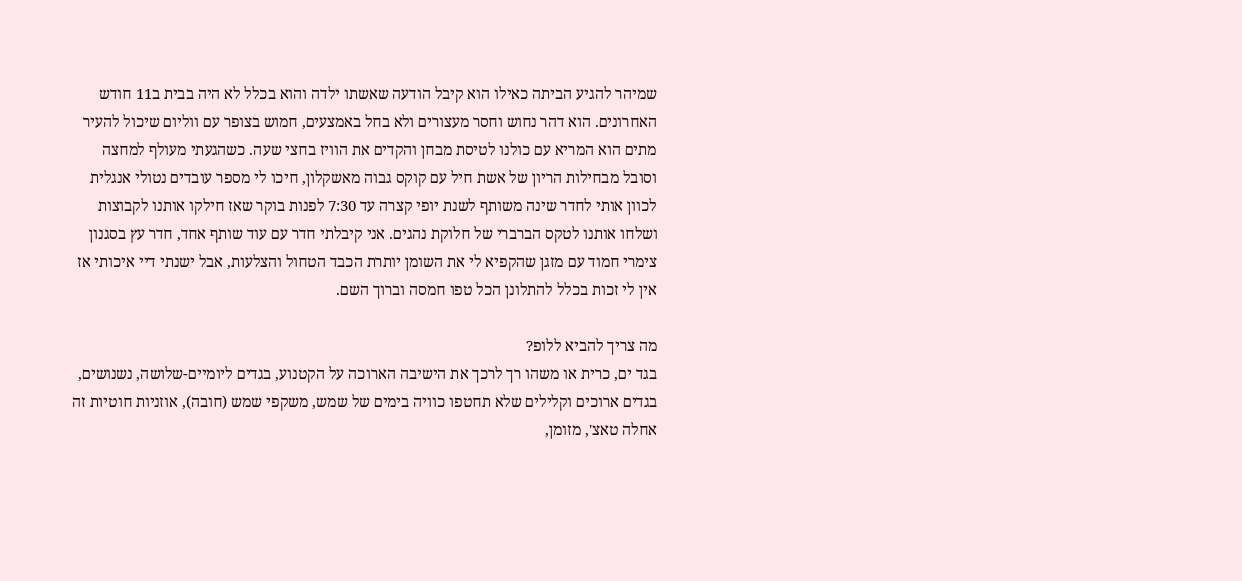שמיהר להגיע הביתה כאילו הוא קיבל הודעה שאשתו ילדה והוא בכלל לא היה בבית ב11 חודש האחרונים. הוא דהר נחוש וחסר מעצורים ולא בחל באמצעים, חמוש בצופר עם ווליום שיכול להעיר מתים הוא המריא עם כולנו לטיסת מבחן והקדים את הוויז בחצי שעה. כשהגעתי מעולף למחצה וסובל מבחילות הריון של אשת חיל עם קוקס גבוה מאשקלון, חיכו לי מספר עובדים נטולי אנגלית לכוון אותי לחדר שינה משותף לשנת יופי קצרה עד 7:30 לפנות בוקר שאז חילקו אותנו לקבוצות ושלחו אותנו לטקס הברברי של חלוקת נהגים. אני קיבלתי חדר עם עוד שותף אחד, חדר עץ בסגנון צימרי חמוד עם מזגן שהקפיא לי את השומן יותרת הכבד הטחול והצלעות, אבל ישנתי דיי איכותי אז אין לי זכות בכלל להתלונן הכל טפו חמסה וברוך השם.

מה צריך להביא ללופ?
בגד ים, כרית או משהו רך לרכך את הישיבה הארוכה על הקטנוע, בגדים ליומיים-שלושה, נשנושים, בגדים ארוכים וקלילים שלא תחטפו כוויה בימים של שמש, משקפי שמש (חובה), אוזניות חוטיות זה אחלה טאצ', מזומן,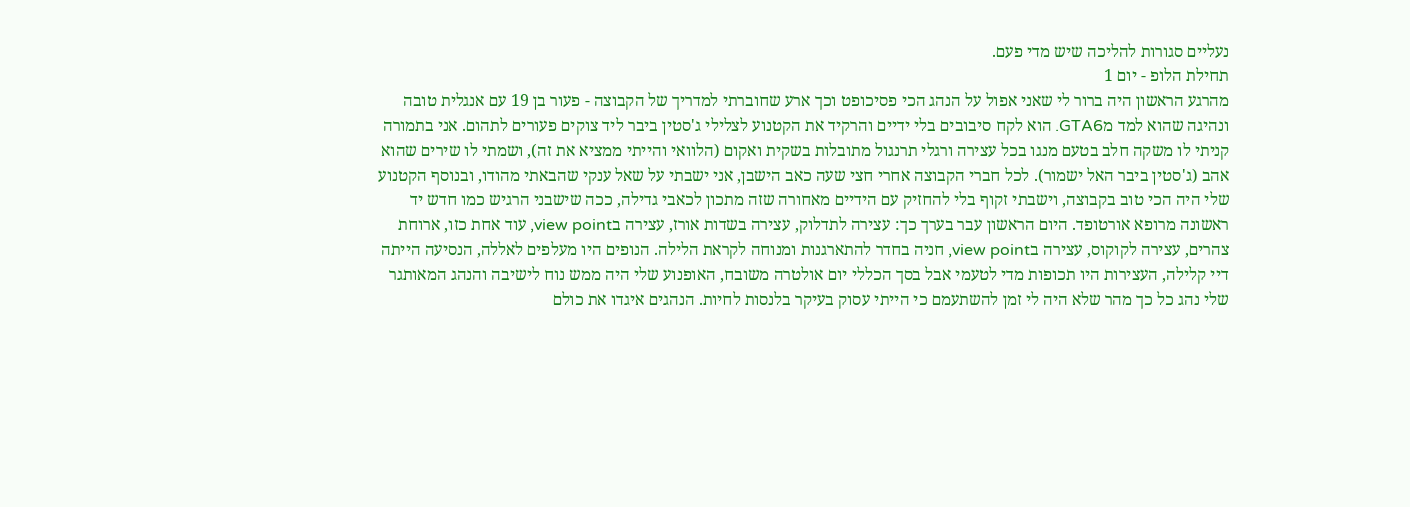נעליים סגורות להליכה שיש מדי פעם.
תחילת הלופ - יום 1
מהרגע הראשון היה ברור לי שאני אפול על הנהג הכי פסיכופט וכך ארע שחוברתי למדריך של הקבוצה - פעור בן 19 עם אנגלית טובה ונהיגה שהוא למד מGTA6. הוא לקח סיבובים בלי ידיים והרקיד את הקטנוע לצלילי ג'סטין ביבר ליד צוקים פעורים לתהום. אני בתמורה קניתי לו משקה חלב בטעם מנגו בכל עצירה ורגלי תרנגול מתובלות בשקית ואקום (הלוואי והייתי ממציא את זה), ושמתי לו שירים שהוא אהב (ג'סטין ביבר האל ישמור). לכל חברי הקבוצה אחרי חצי שעה כאב הישבן, אני ישבתי על שאל ענקי שהבאתי מהודו, ובנוסף הקטנוע שלי היה הכי טוב בקבוצה, וישבתי זקוף בלי להחזיק עם הידיים מאחורה שזה מתכון לכאבי גדילה, ככה שישבני הרגיש כמו חדש יד ראשונה מרופא אורטופד. היום הראשון עבר בערך כך: עצירה לתדלוק, עצירה בשדות אורז, עצירה בview point, עוד אחת כזו, ארוחת צהרים, עצירה לקוקוס, עצירה בview point, חניה בחדר להתארגנות ומנוחה לקראת הלילה. הנופים היו מעלפים לאללה, הנסיעה הייתה דיי קלילה, העצירות היו תכופות מדי לטעמי אבל בסך הכללי יום אולטרה משובח, האופנוע שלי היה ממש נוח לישיבה והנהג המאותגר שלי נהג כל כך מהר שלא היה לי זמן להשתעמם כי הייתי עסוק בעיקר בלנסות לחיות. הנהגים איגדו את כולם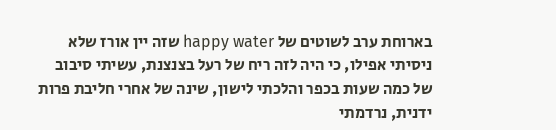בארוחת ערב לשוטים של happy water שזה יין אורז שלא ניסיתי אפילו, כי היה לזה ריח של רעל בצנצנת, עשיתי סיבוב של כמה שעות בכפר והלכתי לישון, שינה של אחרי חליבת פרות ידנית, נרדמתי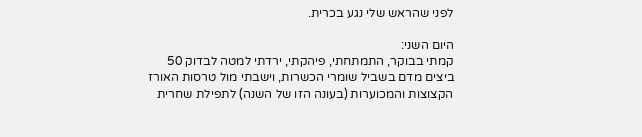לפני שהראש שלי נגע בכרית.

היום השני:
קמתי בבוקר, התמתחתי, פיהקתי, ירדתי למטה לבדוק 50 ביצים מדם בשביל שומרי הכשרות, וישבתי מול טרסות האורז הקצוצות והמכוערות (בעונה הזו של השנה) לתפילת שחרית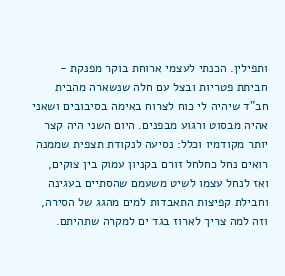ותפילין. הכנתי לעצמי ארוחת בוקר מפנקת - חביתת פטריות ובצל עם חלה שנשארה מהבית חב"ד שיהיה לי כוח לצרוח באימה בסיבובים ושאני אהיה מבסוט ורגוע מבפנים. היום השני היה קצר יותר מקודמיו וכלל: נסיעה לנקודת תצפית שממנה רואים נחל כחלחל זורם בקניון עמוק בין צוקים, ואז לנחל עצמו לשיט משעמם שהסתיים בעגינה וחבילת קפיצות התאבדות למים מהגג של הסירה, וזה למה צריך לארוז בגד ים למקרה שתהיתם.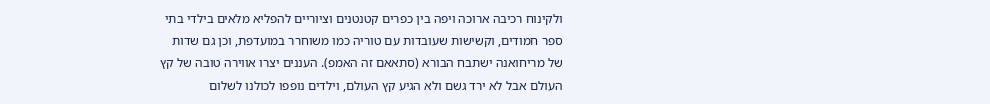ולקינוח רכיבה ארוכה ויפה בין כפרים קטנטנים וציוריים להפליא מלאים בילדי בתי ספר חמודים, וקשישות שעובדות עם טוריה כמו משוחרר במועדפת, וכן גם שדות של מריחואנה ישתבח הבורא (סתאאם זה האמפ). העננים יצרו אווירה טובה של קץ העולם אבל לא ירד גשם ולא הגיע קץ העולם, וילדים נופפו לכולנו לשלום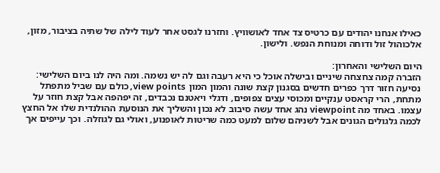כאילו אנחנו יהודים עם כרטיס צד אחד לאושוויץ. וחזרנו לגסט אחר לעוד לילה של שתיה בציבור, מזון, אלכוהול זול ודוחה ומנוחת הנפש. ולישון.

היום השלישי והאחרון:
הזברה קמה צחצחה שיניים ובישלה אוכל כי היא רעבה וגם לה יש נשמה. ומה היה לנו ביום השלישי: נסיעה חזור דרך כפרים חדשים בסגנון קצת שונה והמון המון view points, כולם עם שביל מתפתל מתחת, הרי קראסט ענקיים ומכוסי עצים צפופים, ודגלי ויאטנם נכבדים, זה יפהפה אבל קצת חוזר על עצמו. באחד מה viewpoint נהג אחד עשה סיבוב לא נכון והשליך את הנוסעת ההולנדית שלו אל החצץ לכמה גלגולים הגונים אבל לשניהם שלום למעט כמה שריטות לאופנוע, ואולי גם לגוזלה. וכך עייפים אך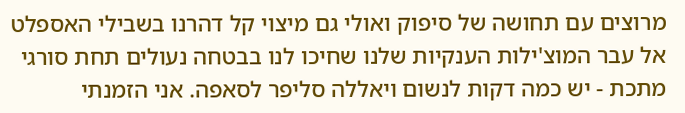מרוצים עם תחושה של סיפוק ואולי גם מיצוי קל דהרנו בשבילי האספלט אל עבר המוצ'ילות הענקיות שלנו שחיכו לנו בבטחה נעולים תחת סורגי מתכת - יש כמה דקות לנשום ויאללה סליפר לסאפה. אני הזמנתי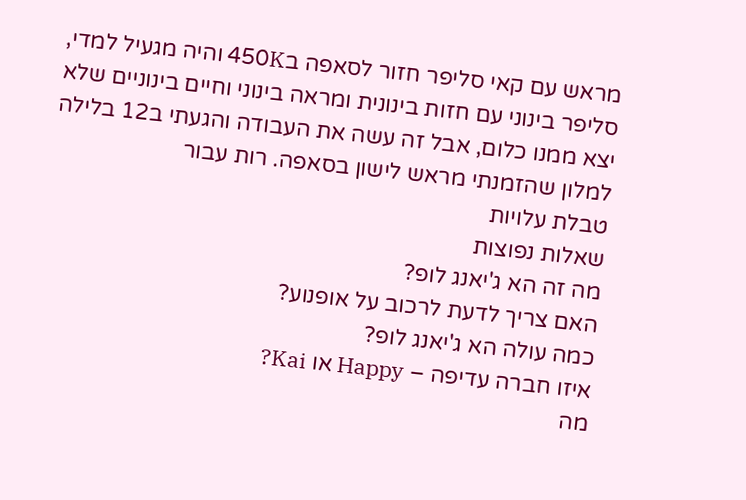מראש עם קאי סליפר חזור לסאפה ב450K והיה מגעיל למדי, סליפר בינוני עם חזות בינונית ומראה בינוני וחיים בינוניים שלא יצא ממנו כלום, אבל זה עשה את העבודה והגעתי ב12 בלילה למלון שהזמנתי מראש לישון בסאפה. רות עבור
טבלת עלויות
שאלות נפוצות
מה זה הא ג'יאנג לופ?
האם צריך לדעת לרכוב על אופנוע?
כמה עולה הא ג'יאנג לופ?
איזו חברה עדיפה – Happy או Kai?
מה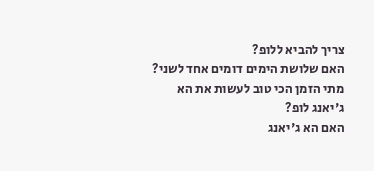צריך להביא ללופ?
האם שלושת הימים דומים אחד לשני?
מתי הזמן הכי טוב לעשות את הא ג'יאנג לופ?
האם הא ג'יאנג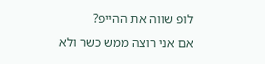לופ שווה את ההייפ?
אם אני רוצה ממש כשר ולא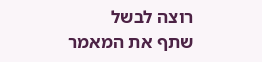רוצה לבשל
שתף את המאמר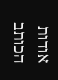אודות הכותב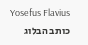Yosefus Flavius
כותב הבלוג